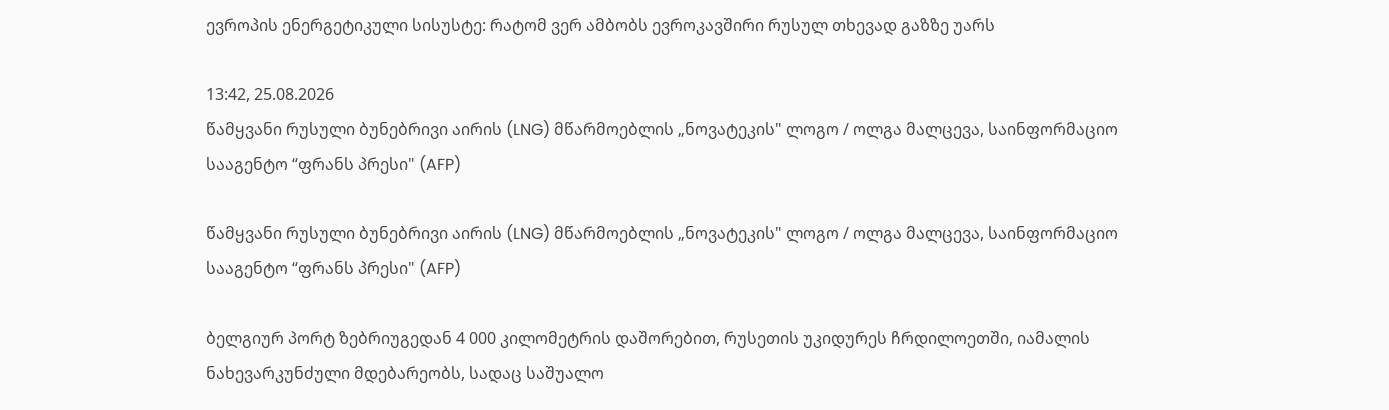ევროპის ენერგეტიკული სისუსტე: რატომ ვერ ამბობს ევროკავშირი რუსულ თხევად გაზზე უარს

13:42, 25.08.2026
წამყვანი რუსული ბუნებრივი აირის (LNG) მწარმოებლის „ნოვატეკის" ლოგო / ოლგა მალცევა, საინფორმაციო სააგენტო “ფრანს პრესი" (AFP)

წამყვანი რუსული ბუნებრივი აირის (LNG) მწარმოებლის „ნოვატეკის" ლოგო / ოლგა მალცევა, საინფორმაციო სააგენტო “ფრანს პრესი" (AFP)

ბელგიურ პორტ ზებრიუგედან 4 000 კილომეტრის დაშორებით, რუსეთის უკიდურეს ჩრდილოეთში, იამალის ნახევარკუნძული მდებარეობს, სადაც საშუალო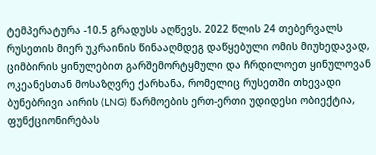ტემპერატურა -10.5 გრადუსს აღწევს. 2022 წლის 24 თებერვალს რუსეთის მიერ უკრაინის წინააღმდეგ დაწყებული ომის მიუხედავად, ციმბირის ყინულებით გარშემორტყმული და ჩრდილოეთ ყინულოვან ოკეანესთან მოსაზღვრე ქარხანა, რომელიც რუსეთში თხევადი ბუნებრივი აირის (LNG) წარმოების ერთ-ერთი უდიდესი ობიექტია, ფუნქციონირებას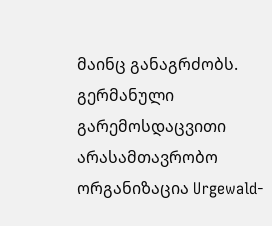მაინც განაგრძობს. გერმანული გარემოსდაცვითი არასამთავრობო ორგანიზაცია Urgewald-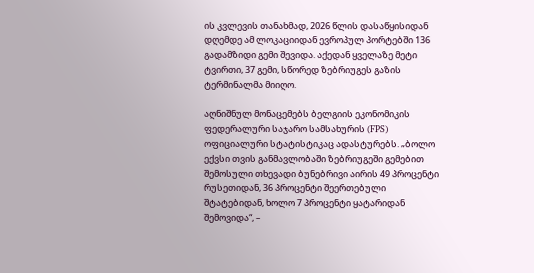ის კვლევის თანახმად, 2026 წლის დასაწყისიდან დღემდე ამ ლოკაციიდან ევროპულ პორტებში 136 გადამზიდი გემი შევიდა. აქედან ყველაზე მეტი ტვირთი, 37 გემი, სწორედ ზებრიუგეს გაზის ტერმინალმა მიიღო.

აღნიშნულ მონაცემებს ბელგიის ეკონომიკის ფედერალური საჯარო სამსახურის (FPS) ოფიციალური სტატისტიკაც ადასტურებს. „ბოლო ექვსი თვის განმავლობაში ზებრიუგეში გემებით შემოსული თხევადი ბუნებრივი აირის 49 პროცენტი რუსეთიდან, 36 პროცენტი შეერთებული შტატებიდან, ხოლო 7 პროცენტი ყატარიდან შემოვიდა“, –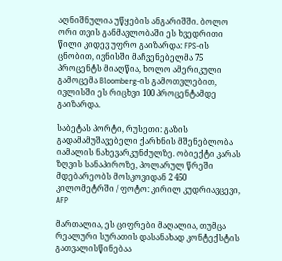აღნიშნულია უწყების ანგარიშში. ბოლო ორი თვის განმავლობაში ეს ხვედრითი წილი კიდევ უფრო გაიზარდა: FPS-ის ცნობით, ივნისში მაჩვენებელმა 75 პროცენტს მიაღწია, ხოლო ამერიკული გამოცემა Bloomberg-ის გამოთვლებით, ივლისში ეს რიცხვი 100 პროცენტამდე გაიზარდა.

საბეტას პორტი, რუსეთი: გაზის გადამამუშავებელი ქარხნის მშენებლობა იამალის ნახევარკუნძულზე. ობიექტი კარას ზღვის სანაპიროზე, პოლარულ წრეში მდებარეობს მოსკოვიდან 2 450 კილომეტრში / ფოტო: კირილ კუდრიავცევი, AFP

მართალია, ეს ციფრები მაღალია, თუმცა რეალური სურათის დასანახად კონტექსტის გათვალისწინებაა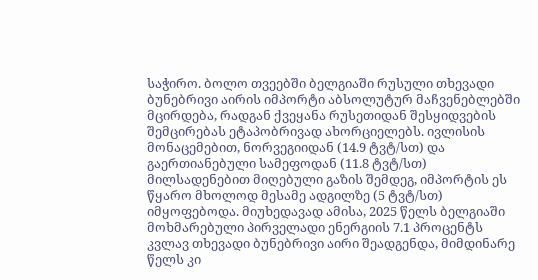საჭირო. ბოლო თვეებში ბელგიაში რუსული თხევადი ბუნებრივი აირის იმპორტი აბსოლუტურ მაჩვენებლებში მცირდება, რადგან ქვეყანა რუსეთიდან შესყიდვების შემცირებას ეტაპობრივად ახორციელებს. ივლისის მონაცემებით, ნორვეგიიდან (14.9 ტვტ/სთ) და გაერთიანებული სამეფოდან (11.8 ტვტ/სთ) მილსადენებით მიღებული გაზის შემდეგ, იმპორტის ეს წყარო მხოლოდ მესამე ადგილზე (5 ტვტ/სთ) იმყოფებოდა. მიუხედავად ამისა, 2025 წელს ბელგიაში მოხმარებული პირველადი ენერგიის 7.1 პროცენტს კვლავ თხევადი ბუნებრივი აირი შეადგენდა, მიმდინარე წელს კი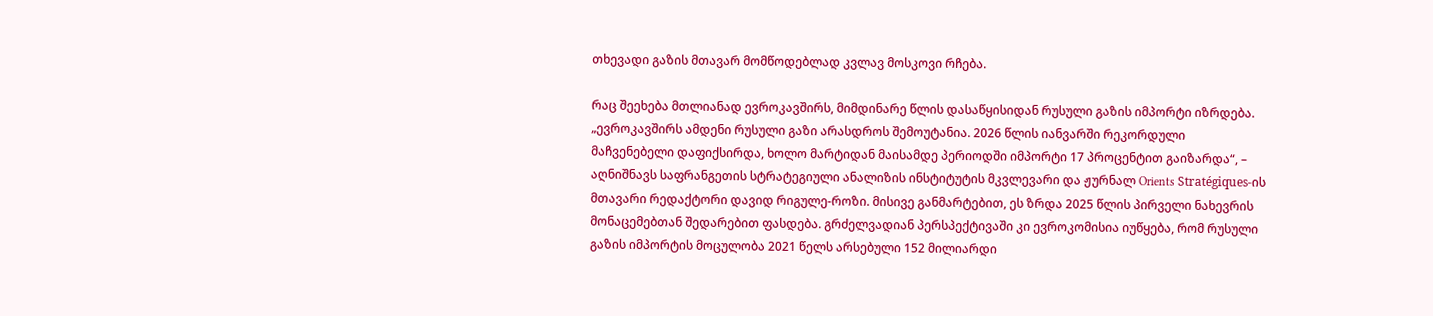თხევადი გაზის მთავარ მომწოდებლად კვლავ მოსკოვი რჩება.

რაც შეეხება მთლიანად ევროკავშირს, მიმდინარე წლის დასაწყისიდან რუსული გაზის იმპორტი იზრდება. „ევროკავშირს ამდენი რუსული გაზი არასდროს შემოუტანია. 2026 წლის იანვარში რეკორდული მაჩვენებელი დაფიქსირდა, ხოლო მარტიდან მაისამდე პერიოდში იმპორტი 17 პროცენტით გაიზარდა“, – აღნიშნავს საფრანგეთის სტრატეგიული ანალიზის ინსტიტუტის მკვლევარი და ჟურნალ Orients Stratégiques-ის მთავარი რედაქტორი დავიდ რიგულე-როზი. მისივე განმარტებით, ეს ზრდა 2025 წლის პირველი ნახევრის მონაცემებთან შედარებით ფასდება. გრძელვადიან პერსპექტივაში კი ევროკომისია იუწყება, რომ რუსული გაზის იმპორტის მოცულობა 2021 წელს არსებული 152 მილიარდი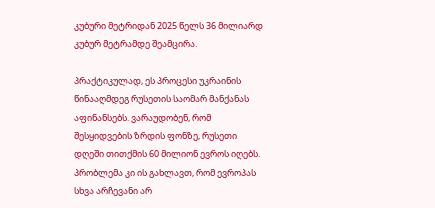კუბური მეტრიდან 2025 წელს 36 მილიარდ კუბურ მეტრამდე შეამცირა.

პრაქტიკულად, ეს პროცესი უკრაინის წინააღმდეგ რუსეთის საომარ მანქანას აფინანსებს. ვარაუდობენ, რომ შესყიდვების ზრდის ფონზე, რუსეთი დღეში თითქმის 60 მილიონ ევროს იღებს. პრობლემა კი ის გახლავთ, რომ ევროპას სხვა არჩევანი არ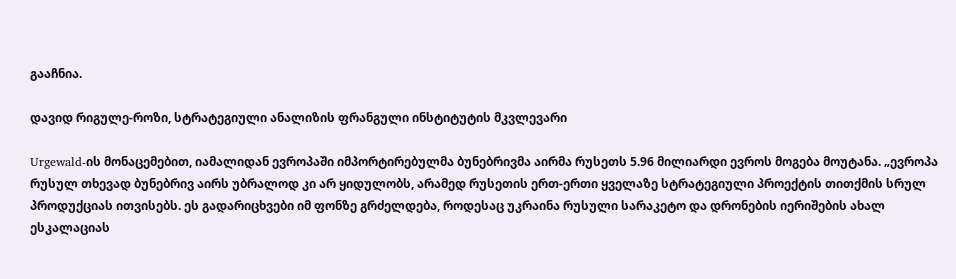გააჩნია.

დავიდ რიგულე-როზი, სტრატეგიული ანალიზის ფრანგული ინსტიტუტის მკვლევარი

Urgewald-ის მონაცემებით, იამალიდან ევროპაში იმპორტირებულმა ბუნებრივმა აირმა რუსეთს 5.96 მილიარდი ევროს მოგება მოუტანა. „ევროპა რუსულ თხევად ბუნებრივ აირს უბრალოდ კი არ ყიდულობს, არამედ რუსეთის ერთ-ერთი ყველაზე სტრატეგიული პროექტის თითქმის სრულ პროდუქციას ითვისებს. ეს გადარიცხვები იმ ფონზე გრძელდება, როდესაც უკრაინა რუსული სარაკეტო და დრონების იერიშების ახალ ესკალაციას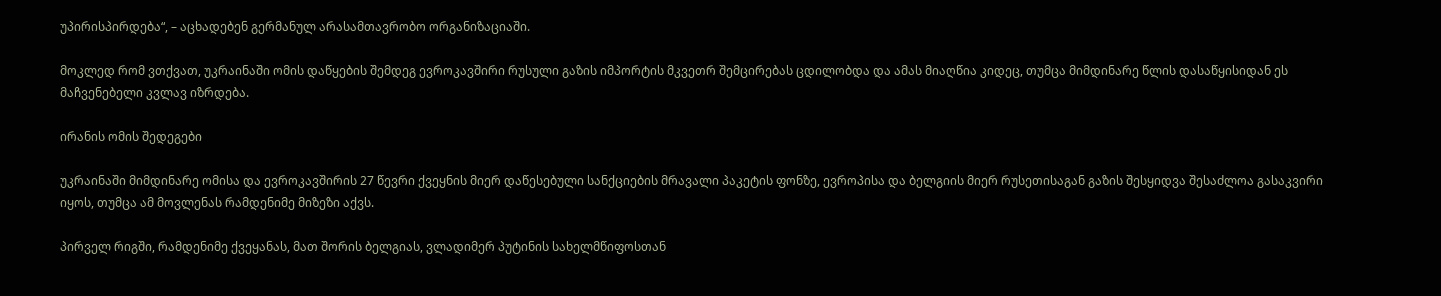უპირისპირდება“, – აცხადებენ გერმანულ არასამთავრობო ორგანიზაციაში.

მოკლედ რომ ვთქვათ, უკრაინაში ომის დაწყების შემდეგ ევროკავშირი რუსული გაზის იმპორტის მკვეთრ შემცირებას ცდილობდა და ამას მიაღწია კიდეც, თუმცა მიმდინარე წლის დასაწყისიდან ეს მაჩვენებელი კვლავ იზრდება.

ირანის ომის შედეგები

უკრაინაში მიმდინარე ომისა და ევროკავშირის 27 წევრი ქვეყნის მიერ დაწესებული სანქციების მრავალი პაკეტის ფონზე, ევროპისა და ბელგიის მიერ რუსეთისაგან გაზის შესყიდვა შესაძლოა გასაკვირი იყოს, თუმცა ამ მოვლენას რამდენიმე მიზეზი აქვს.

პირველ რიგში, რამდენიმე ქვეყანას, მათ შორის ბელგიას, ვლადიმერ პუტინის სახელმწიფოსთან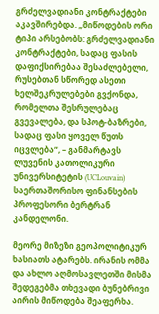გრძელვადიანი კონტრაქტები აკავშირებდა. „მიწოდების ორი ტიპი არსებობს: გრძელვადიანი კონტრაქტები, სადაც ფასის დაფიქსირებაა შესაძლებელი, რუსებთან სწორედ ასეთი ხელშეკრულებები გვქონდა, რომელთა შესრულებაც გვევალება, და სპოტ-ბაზრები, სადაც ფასი ყოველ წუთს იცვლება“, – განმარტავს ლუვენის კათოლიკური უნივერსიტეტის (UCLouvain) საერთაშორისო ფინანსების პროფესორი ბერტრან კანდელონი.

მეორე მიზეზი გეოპოლიტიკურ ხასიათს ატარებს. ირანის ომმა და ახლო აღმოსავლეთში მისმა შედეგებმა თხევადი ბუნებრივი აირის მიწოდება შეაფერხა.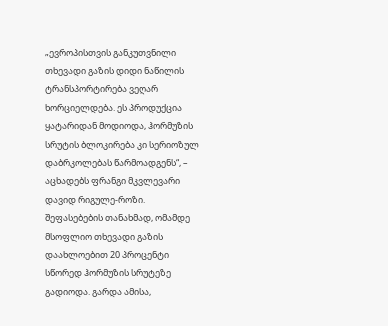„ევროპისთვის განკუთვნილი თხევადი გაზის დიდი ნაწილის ტრანსპორტირება ვეღარ ხორციელდება. ეს პროდუქცია ყატარიდან მოდიოდა, ჰორმუზის სრუტის ბლოკირება კი სერიოზულ დაბრკოლებას წარმოადგენს“, – აცხადებს ფრანგი მკვლევარი დავიდ რიგულე-როზი. შეფასებების თანახმად, ომამდე მსოფლიო თხევადი გაზის დაახლოებით 20 პროცენტი სწორედ ჰორმუზის სრუტეზე გადიოდა. გარდა ამისა,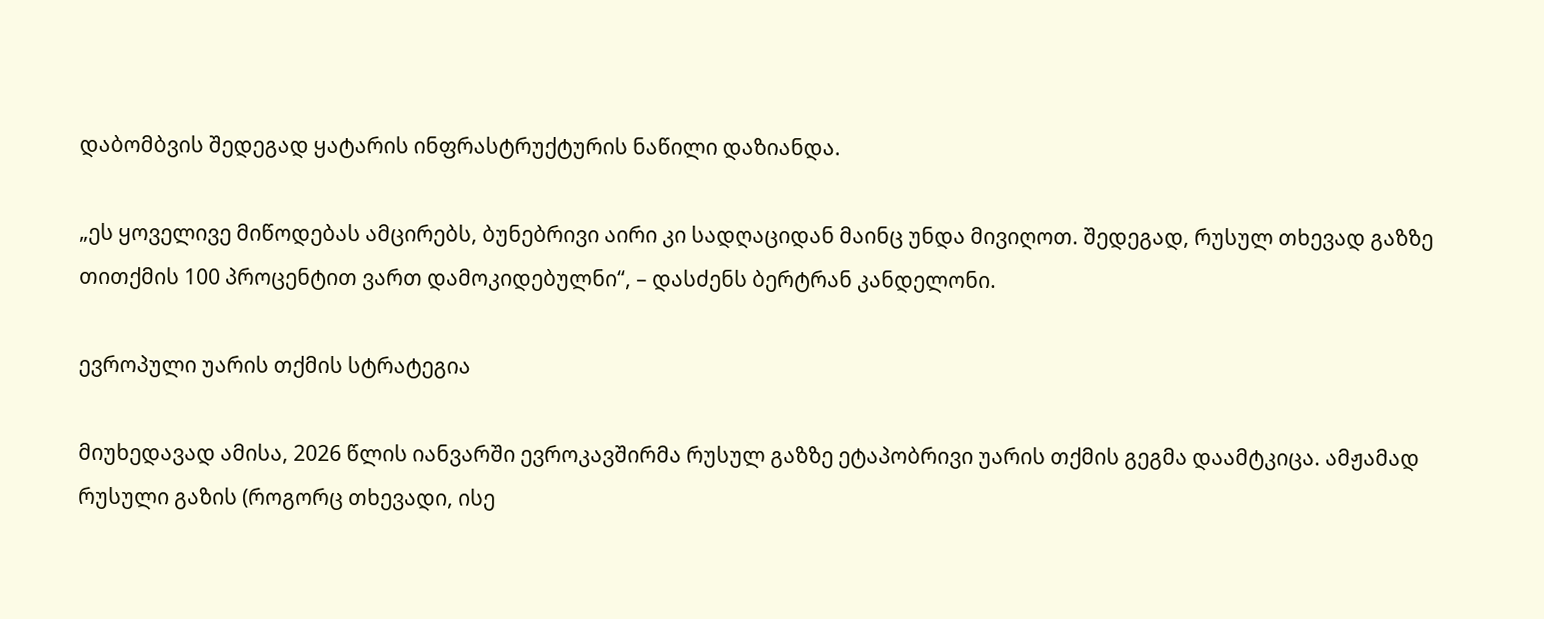დაბომბვის შედეგად ყატარის ინფრასტრუქტურის ნაწილი დაზიანდა.

„ეს ყოველივე მიწოდებას ამცირებს, ბუნებრივი აირი კი სადღაციდან მაინც უნდა მივიღოთ. შედეგად, რუსულ თხევად გაზზე თითქმის 100 პროცენტით ვართ დამოკიდებულნი“, – დასძენს ბერტრან კანდელონი.

ევროპული უარის თქმის სტრატეგია

მიუხედავად ამისა, 2026 წლის იანვარში ევროკავშირმა რუსულ გაზზე ეტაპობრივი უარის თქმის გეგმა დაამტკიცა. ამჟამად რუსული გაზის (როგორც თხევადი, ისე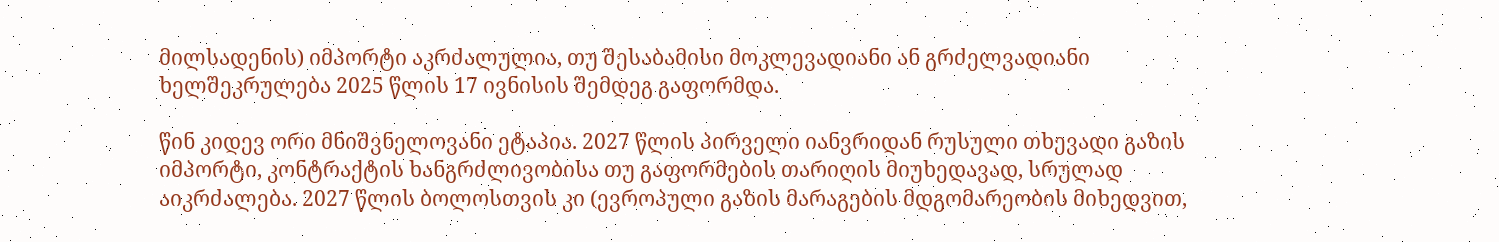მილსადენის) იმპორტი აკრძალულია, თუ შესაბამისი მოკლევადიანი ან გრძელვადიანი ხელშეკრულება 2025 წლის 17 ივნისის შემდეგ გაფორმდა.

წინ კიდევ ორი მნიშვნელოვანი ეტაპია. 2027 წლის პირველი იანვრიდან რუსული თხევადი გაზის იმპორტი, კონტრაქტის ხანგრძლივობისა თუ გაფორმების თარიღის მიუხედავად, სრულად აიკრძალება. 2027 წლის ბოლოსთვის კი (ევროპული გაზის მარაგების მდგომარეობის მიხედვით,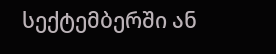სექტემბერში ან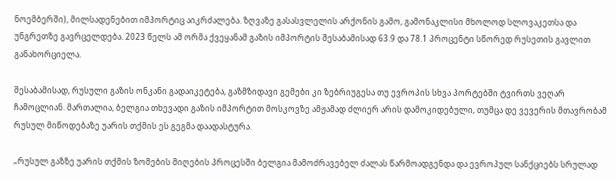ნოემბერში), მილსადენებით იმპორტიც აიკრძალება. ზღვაზე გასასვლელის არქონის გამო, გამონაკლისი მხოლოდ სლოვაკეთსა და უნგრეთზე გავრცელდება. 2023 წელს ამ ორმა ქვეყანამ გაზის იმპორტის შესაბამისად 63.9 და 78.1 პროცენტი სწორედ რუსეთის გავლით განახორციელა.

შესაბამისად, რუსული გაზის ონკანი გადაიკეტება, გაზმზიდავი გემები კი ზებრიუგესა თუ ევროპის სხვა პორტებში ტვირთს ვეღარ ჩამოცლიან. მართალია, ბელგია თხევადი გაზის იმპორტით მოსკოვზე ამჟამად ძლიერ არის დამოკიდებული, თუმცა დე ვევერის მთავრობამ რუსულ მიწოდებაზე უარის თქმის ეს გეგმა დაადასტურა.

„რუსულ გაზზე უარის თქმის ზომების მიღების პროცესში ბელგია მამოძრავებელ ძალას წარმოადგენდა და ევროპულ სანქციებს სრულად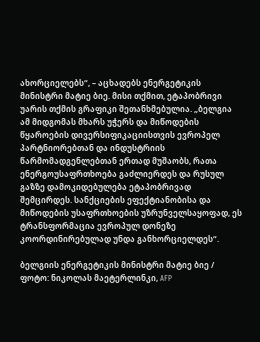ახორციელებს“, – აცხადებს ენერგეტიკის მინისტრი მატიე ბიე. მისი თქმით, ეტაპობრივი უარის თქმის გრაფიკი შეთანხმებულია. „ბელგია ამ მიდგომას მხარს უჭერს და მიწოდების წყაროების დივერსიფიკაციისთვის ევროპელ პარტნიორებთან და ინდუსტრიის წარმომადგენლებთან ერთად მუშაობს, რათა ენერგოუსაფრთხოება გაძლიერდეს და რუსულ გაზზე დამოკიდებულება ეტაპობრივად შემცირდეს. სანქციების ეფექტიანობისა და მიწოდების უსაფრთხოების უზრუნველსაყოფად, ეს ტრანსფორმაცია ევროპულ დონეზე კოორდინირებულად უნდა განხორციელდეს“.

ბელგიის ენერგეტიკის მინისტრი მატიე ბიე / ფოტო: ნიკოლას მაეტერლინკი, AFP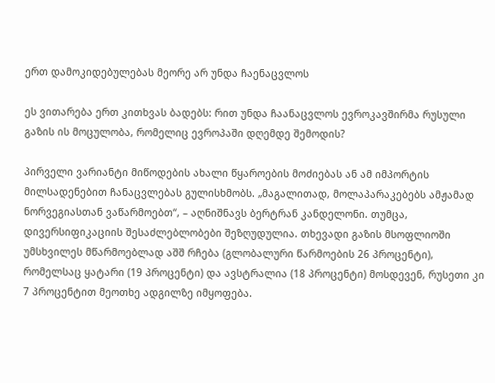ერთ დამოკიდებულებას მეორე არ უნდა ჩაენაცვლოს

ეს ვითარება ერთ კითხვას ბადებს: რით უნდა ჩაანაცვლოს ევროკავშირმა რუსული გაზის ის მოცულობა, რომელიც ევროპაში დღემდე შემოდის?

პირველი ვარიანტი მიწოდების ახალი წყაროების მოძიებას ან ამ იმპორტის მილსადენებით ჩანაცვლებას გულისხმობს. „მაგალითად, მოლაპარაკებებს ამჟამად ნორვეგიასთან ვაწარმოებთ“, – აღნიშნავს ბერტრან კანდელონი. თუმცა, დივერსიფიკაციის შესაძლებლობები შეზღუდულია. თხევადი გაზის მსოფლიოში უმსხვილეს მწარმოებლად აშშ რჩება (გლობალური წარმოების 26 პროცენტი), რომელსაც ყატარი (19 პროცენტი) და ავსტრალია (18 პროცენტი) მოსდევენ, რუსეთი კი 7 პროცენტით მეოთხე ადგილზე იმყოფება.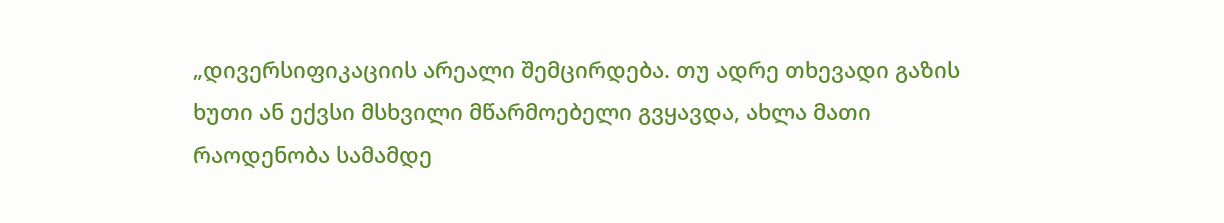„დივერსიფიკაციის არეალი შემცირდება. თუ ადრე თხევადი გაზის ხუთი ან ექვსი მსხვილი მწარმოებელი გვყავდა, ახლა მათი რაოდენობა სამამდე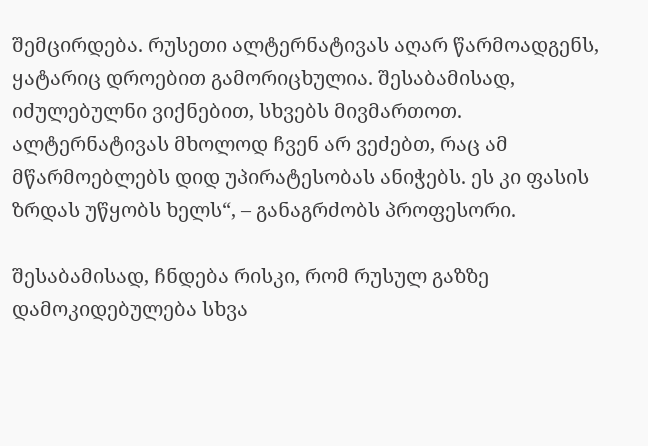შემცირდება. რუსეთი ალტერნატივას აღარ წარმოადგენს, ყატარიც დროებით გამორიცხულია. შესაბამისად, იძულებულნი ვიქნებით, სხვებს მივმართოთ. ალტერნატივას მხოლოდ ჩვენ არ ვეძებთ, რაც ამ მწარმოებლებს დიდ უპირატესობას ანიჭებს. ეს კი ფასის ზრდას უწყობს ხელს“, – განაგრძობს პროფესორი.

შესაბამისად, ჩნდება რისკი, რომ რუსულ გაზზე დამოკიდებულება სხვა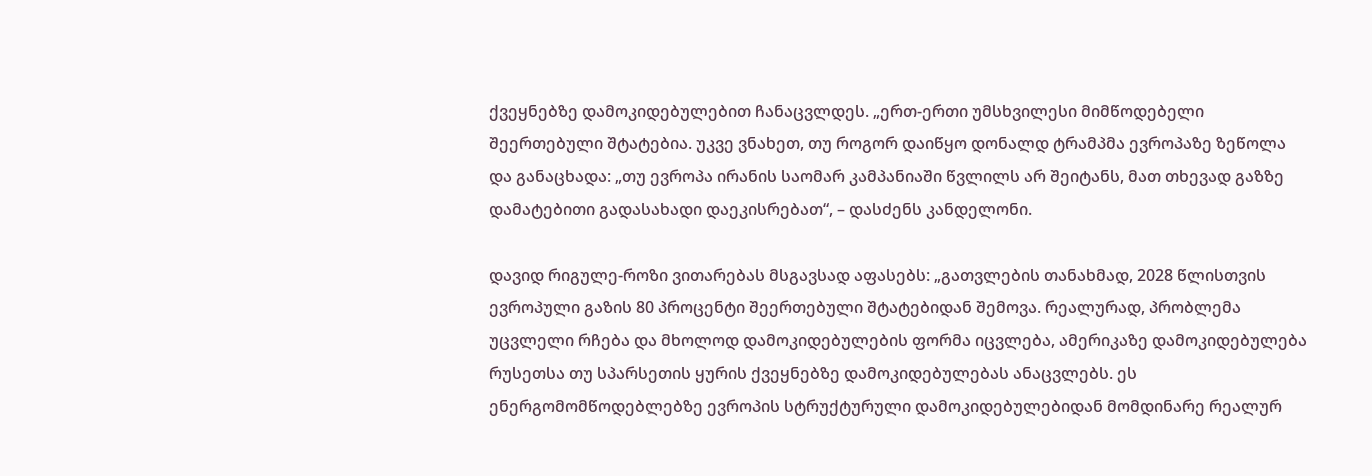ქვეყნებზე დამოკიდებულებით ჩანაცვლდეს. „ერთ-ერთი უმსხვილესი მიმწოდებელი შეერთებული შტატებია. უკვე ვნახეთ, თუ როგორ დაიწყო დონალდ ტრამპმა ევროპაზე ზეწოლა და განაცხადა: „თუ ევროპა ირანის საომარ კამპანიაში წვლილს არ შეიტანს, მათ თხევად გაზზე დამატებითი გადასახადი დაეკისრებათ“, – დასძენს კანდელონი.

დავიდ რიგულე-როზი ვითარებას მსგავსად აფასებს: „გათვლების თანახმად, 2028 წლისთვის ევროპული გაზის 80 პროცენტი შეერთებული შტატებიდან შემოვა. რეალურად, პრობლემა უცვლელი რჩება და მხოლოდ დამოკიდებულების ფორმა იცვლება, ამერიკაზე დამოკიდებულება რუსეთსა თუ სპარსეთის ყურის ქვეყნებზე დამოკიდებულებას ანაცვლებს. ეს ენერგომომწოდებლებზე ევროპის სტრუქტურული დამოკიდებულებიდან მომდინარე რეალურ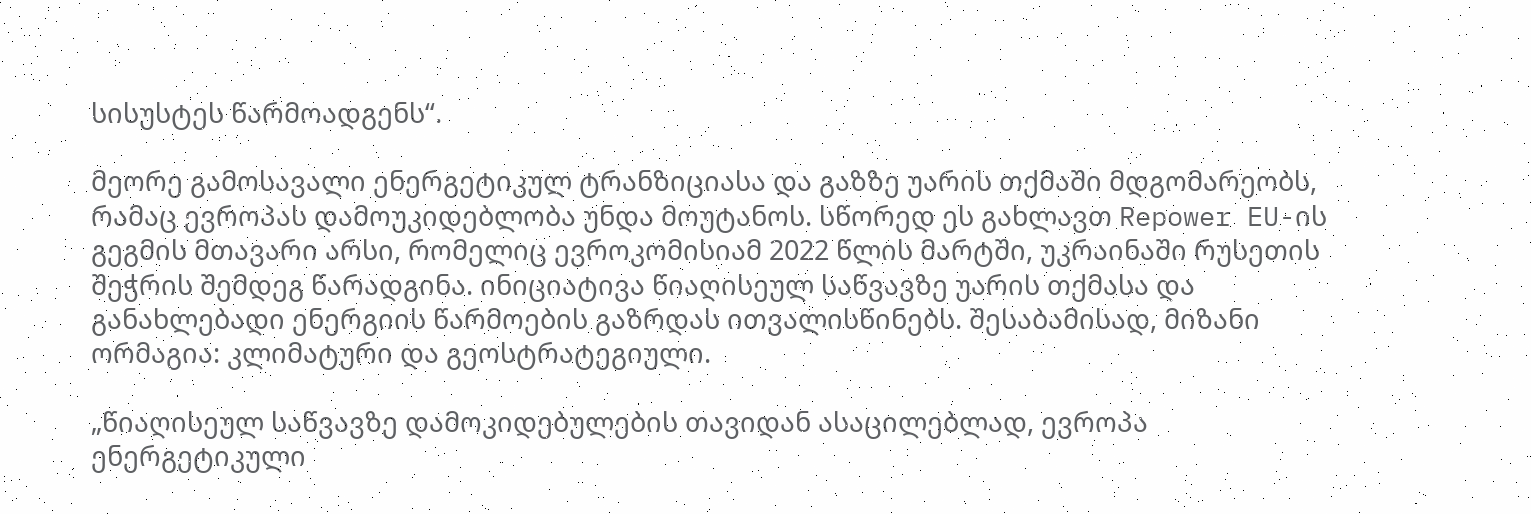სისუსტეს წარმოადგენს“.

მეორე გამოსავალი ენერგეტიკულ ტრანზიციასა და გაზზე უარის თქმაში მდგომარეობს, რამაც ევროპას დამოუკიდებლობა უნდა მოუტანოს. სწორედ ეს გახლავთ Repower EU-ის გეგმის მთავარი არსი, რომელიც ევროკომისიამ 2022 წლის მარტში, უკრაინაში რუსეთის შეჭრის შემდეგ წარადგინა. ინიციატივა წიაღისეულ საწვავზე უარის თქმასა და განახლებადი ენერგიის წარმოების გაზრდას ითვალისწინებს. შესაბამისად, მიზანი ორმაგია: კლიმატური და გეოსტრატეგიული.

„წიაღისეულ საწვავზე დამოკიდებულების თავიდან ასაცილებლად, ევროპა ენერგეტიკული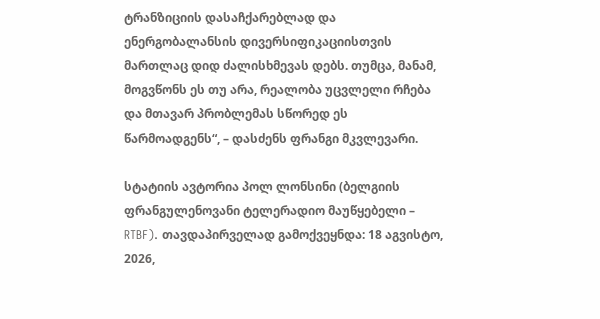ტრანზიციის დასაჩქარებლად და ენერგობალანსის დივერსიფიკაციისთვის მართლაც დიდ ძალისხმევას დებს. თუმცა, მანამ, მოგვწონს ეს თუ არა, რეალობა უცვლელი რჩება და მთავარ პრობლემას სწორედ ეს წარმოადგენს“, – დასძენს ფრანგი მკვლევარი.

სტატიის ავტორია პოლ ლონსინი (ბელგიის ფრანგულენოვანი ტელერადიო მაუწყებელი – RTBF). თავდაპირველად გამოქვეყნდა: 18 აგვისტო, 2026,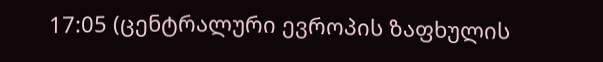17:05 (ცენტრალური ევროპის ზაფხულის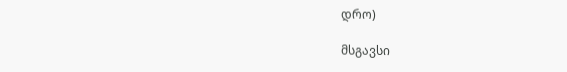დრო)

მსგავსი